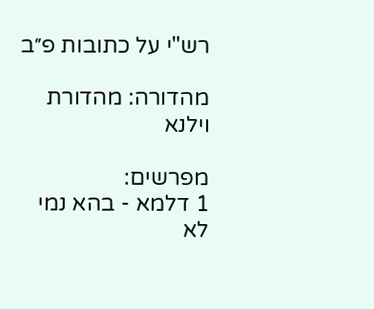רש"י על כתובות פ״ב

מהדורה: מהדורת וילנא

מפרשים:
1 דלמא - בהא נמי לא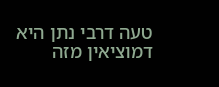טעה דרבי נתן היא דמוציאין מזה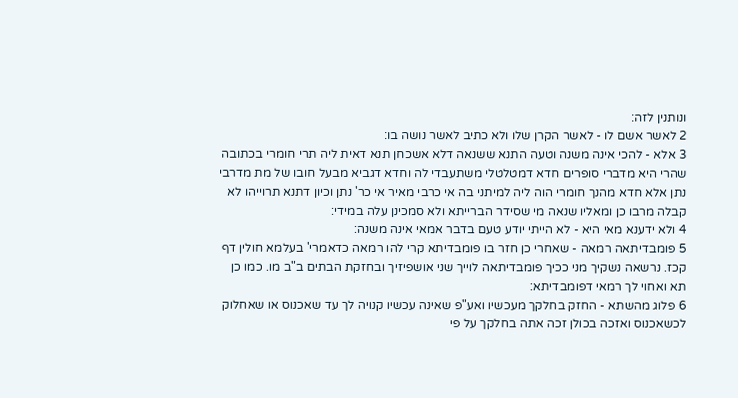ונותנין לזה:
2 לאשר אשם לו - לאשר הקרן שלו ולא כתיב לאשר נושה בו:
3 אלא - להכי אינה משנה וטעה התנא ששנאה דלא אשכחן תנא דאית ליה תרי חומרי בכתובה שהרי היא מדברי סופרים חדא דמטלטלי משתעבדי לה וחדא דגביא מבעל חובו של מת מדרבי נתן אלא חדא מהנך חומרי הוה ליה למיתני בה אי כרבי מאיר אי כר' נתן וכיון דתנא תרוייהו לא קבלה מרבו כן ומאליו שנאה מי שסידר הברייתא ולא סמכינן עלה במידי:
4 ולא ידענא מאי היא - לא הייתי יודע טעם בדבר אמאי אינה משנה:
5 פומבדיתאה רמאה - שאחרי כן חזר בו פומבדיתא קרי להו רמאה כדאמרי' בעלמא חולין דף קכז. נרשאה נשקיך מני ככיך פומבדיתאה לוייך שני אושפיזיך ובחזקת הבתים ב"ב מו. כמו כן תא ואחוי לך רמאי דפומבדיתא:
6 פלוג מהשתא - החזק בחלקך מעכשיו ואע"פ שאינה עכשיו קנויה לך עד שאכנוס או שאחלוק לכשאכנוס ואזכה בכולן זכה אתה בחלקך על פי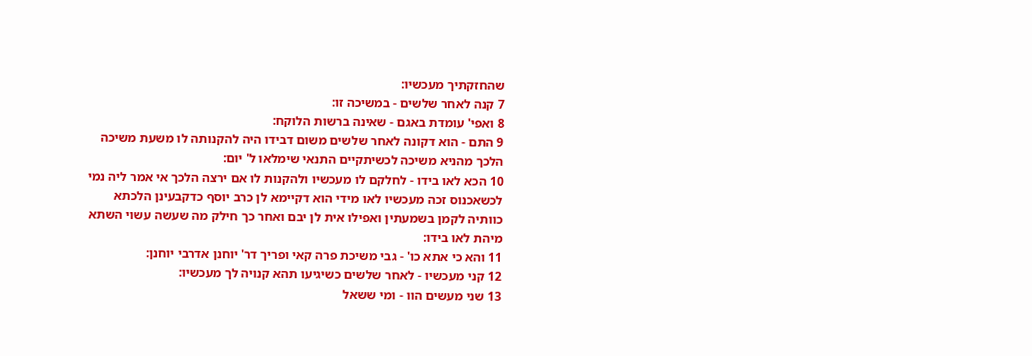שהחזקתיך מעכשיו:
7 קנה לאחר שלשים - במשיכה זו:
8 ואפי' עומדת באגם - שאינה ברשות הלוקח:
9 התם - הוא דקונה לאחר שלשים משום דבידו היה להקנותה לו משעת משיכה הלכך מהניא משיכה לכשיתקיים התנאי שימלאו ל' יום:
10 הכא לאו בידו - לחלקם לו מעכשיו ולהקנות לו אם ירצה הלכך אי אמר ליה נמי לכשאכנוס זכה מעכשיו לאו מידי הוא דקיימא לן כרב יוסף כדקבעינן הלכתא כוותיה לקמן בשמעתין ואפילו אית לן יבם ואחר כך חילק מה שעשה עשוי השתא מיהת לאו בידו:
11 והא כי אתא כו' - גבי משיכת פרה קאי ופריך דר' יוחנן אדרבי יוחנן:
12 קני מעכשיו - לאחר שלשים כשיגיעו תהא קנויה לך מעכשיו:
13 שני מעשים הוו - ומי ששאל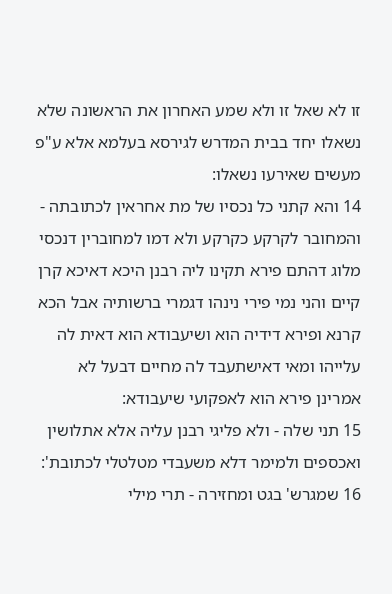זו לא שאל זו ולא שמע האחרון את הראשונה שלא נשאלו יחד בבית המדרש לגירסא בעלמא אלא ע"פ מעשים שאירעו נשאלו:
14 והא קתני כל נכסיו של מת אחראין לכתובתה - והמחובר לקרקע כקרקע ולא דמו למחוברין דנכסי מלוג דהתם פירא תקינו ליה רבנן היכא דאיכא קרן קיים והני נמי פירי נינהו דגמרי ברשותיה אבל הכא קרנא ופירא דידיה הוא ושיעבודא הוא דאית לה עלייהו ומאי דאישתעבד לה מחיים דבעל לא אמרינן פירא הוא לאפקועי שיעבודא:
15 תני שלה - ולא פליגי רבנן עליה אלא אתלושין ואכספים ולמימר דלא משעבדי מטלטלי לכתובת':
16 שמגרש' בגט ומחזירה - תרי מילי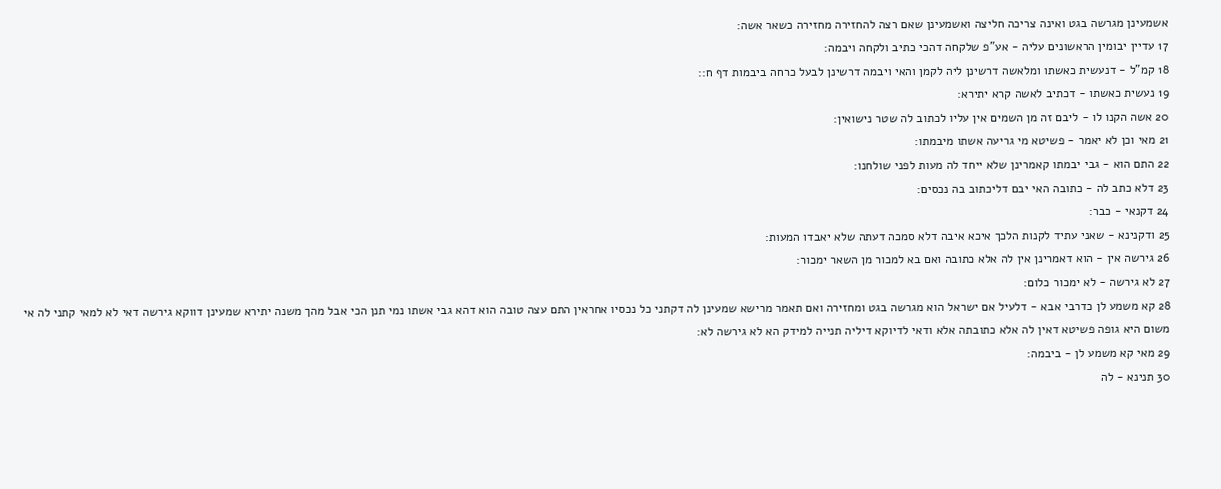אשמעינן מגרשה בגט ואינה צריכה חליצה ואשמעינן שאם רצה להחזירה מחזירה כשאר אשה:
17 עדיין יבומין הראשונים עליה - אע"פ שלקחה דהכי כתיב ולקחה ויבמה:
18 קמ"ל - דנעשית כאשתו ומלאשה דרשינן ליה לקמן והאי ויבמה דרשינן לבעל כרחה ביבמות דף ח::
19 נעשית כאשתו - דכתיב לאשה קרא יתירא:
20 אשה הקנו לו - ליבם זה מן השמים אין עליו לכתוב לה שטר נישואין:
21 מאי וכן לא יאמר - פשיטא מי גריעה אשתו מיבמתו:
22 התם הוא - גבי יבמתו קאמרינן שלא ייחד לה מעות לפני שולחנו:
23 דלא כתב לה - כתובה האי יבם דליכתוב בה נכסים:
24 דקנאי - כבר:
25 ודקנינא - שאני עתיד לקנות הלכך איכא איבה דלא סמכה דעתה שלא יאבדו המעות:
26 גירשה אין - הוא דאמרינן אין לה אלא כתובה ואם בא למכור מן השאר ימכור:
27 לא גירשה - לא ימכור כלום:
28 קא משמע לן כדרבי אבא - דלעיל אם ישראל הוא מגרשה בגט ומחזירה ואם תאמר מרישא שמעינן לה דקתני כל נכסיו אחראין התם עצה טובה הוא דהא גבי אשתו נמי תנן הכי אבל מהך משנה יתירא שמעינן דווקא גירשה דאי לא למאי קתני לה אי משום היא גופה פשיטא דאין לה אלא כתובתה אלא ודאי לדיוקא דיליה תנייה למידק הא לא גירשה לא:
29 מאי קא משמע לן - ביבמה:
30 תנינא - לה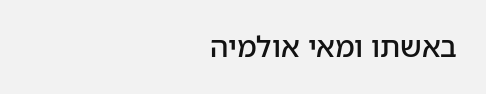באשתו ומאי אולמיה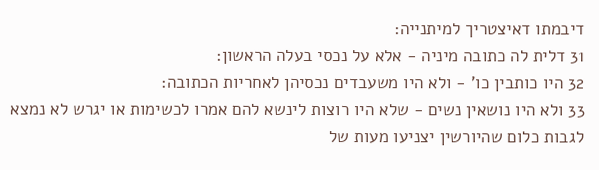דיבמתו דאיצטריך למיתנייה:
31 דלית לה כתובה מיניה - אלא על נכסי בעלה הראשון:
32 היו כותבין כו' - ולא היו משעבדים נכסיהן לאחריות הכתובה:
33 ולא היו נושאין נשים - שלא היו רוצות לינשא להם אמרו לכשימות או יגרש לא נמצא לגבות כלום שהיורשין יצניעו מעות של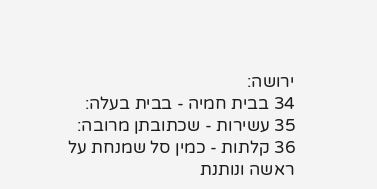ירושה:
34 בבית חמיה - בבית בעלה:
35 עשירות - שכתובתן מרובה:
36 קלתות - כמין סל שמנחת על ראשה ונותנת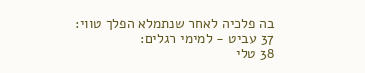בה פלכיה לאחר שנתמלא הפלך טווי:
37 עביט - למימי רגלים:
38 טלי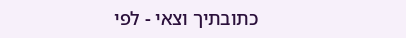כתובתיך וצאי - לפי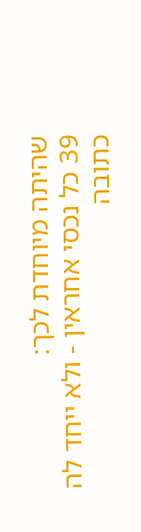שהיתה מיוחדת לכך:
39 כל נכסי אחראין - ולא ייחד לה כתובה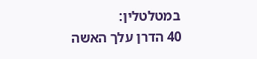במטלטלין:
40 הדרן עלך האשה